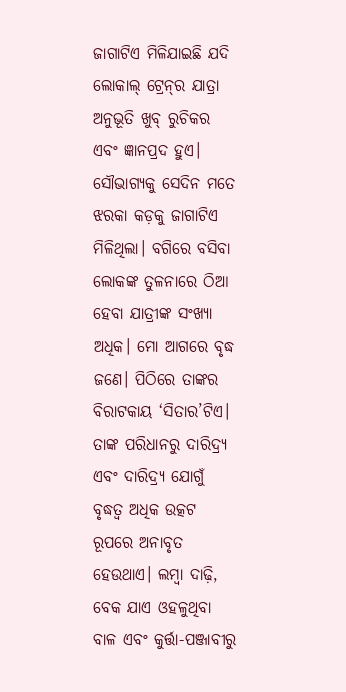ଜାଗାଟିଏ ମିଳିଯାଇଛି ଯଦି ଲୋକାଲ୍‌ ଟ୍ରେନ୍‌ର ଯାତ୍ରା ଅନୁଭୂତି ଖୁବ୍‌ ରୁଚିକର ଏବଂ ଜ୍ଞାନପ୍ରଦ ହୁଏ। ସୌଭାଗ୍ୟକୁ ସେଦିନ ମତେ ଝରକା କଡ଼କୁ ଜାଗାଟିଏ ମିଳିଥିଲା। ବଗିରେ ବସିବା ଲୋକଙ୍କ ତୁଳନାରେ ଠିଆ ହେବା ଯାତ୍ରୀଙ୍କ ସଂଖ୍ୟା ଅଧିକ। ମୋ ଆଗରେ ବୃଦ୍ଧ ଜଣେ। ପିଠିରେ ତାଙ୍କର ବିରାଟକାୟ ‘ସିତାର’ଟିଏ। ତାଙ୍କ ପରିଧାନରୁ ଦାରିଦ୍ର୍ୟ ଏବଂ ଦାରିଦ୍ର୍ୟ ଯୋଗୁଁ ବୃଦ୍ଧତ୍ବ ଅଧିକ ଉତ୍କଟ ରୂପରେ ଅନାବୃତ ହେଉଥାଏ। ଲମ୍ବା ଦାଢ଼ି, ବେକ ଯାଏ ଓହଳୁଥିବା ବାଳ ଏବଂ କୁର୍ତ୍ତା-ପଞ୍ଜାବୀରୁ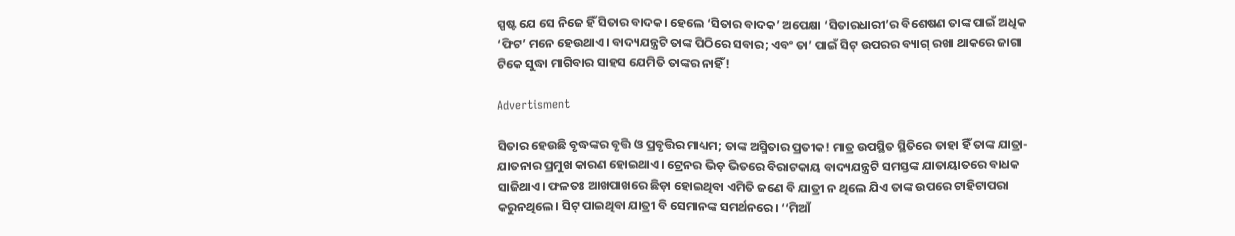ସ୍ପଷ୍ଟ ଯେ ସେ ନିଜେ ହିଁ ସିତାର ବାଦକ। ହେଲେ ‘ସିତାର ବାଦକ’ ଅପେକ୍ଷା ‘ସିତାରଧାରୀ’ର ବିଶେଷଣ ତାଙ୍କ ପାଇଁ ଅଧିକ ‘ଫିଟ’ ମନେ ହେଉଥାଏ। ବାଦ୍ୟଯନ୍ତ୍ରଟି ତାଙ୍କ ପିଠିରେ ସବାର; ଏବଂ ତା’ ପାଇଁ ସିଟ୍‌ ଉପରର ‌ବ୍ୟାଗ୍‌ ରଖା ଥାକରେ ଜାଗା ଟିକେ ସୁଦ୍ଧା ମାଗିବାର ସାହସ ଯେମିତି ତାଙ୍କର ନାହିଁ!

Advertisment

ସିତାର ହେଉଛି ବୃଦ୍ଧଙ୍କର ବୃତ୍ତି ଓ ପ୍ରବୃତ୍ତିର ମାଧ୍ୟମ; ତାଙ୍କ ଅସ୍ମିତାର ପ୍ରତୀକ! ମାତ୍ର ଉପସ୍ଥିତ ସ୍ଥିତିରେ ତାହା ହିଁ ତାଙ୍କ ଯାତ୍ରା-ଯାତନାର ପ୍ରମୁଖ କାରଣ ହୋଇଥାଏ। ଟ୍ରେନର ଭିଡ଼ ଭିତରେ ବିରାଟକାୟ ବାଦ୍ୟଯନ୍ତ୍ରଟି ସମସ୍ତଙ୍କ ଯାତାୟାତରେ ବାଧକ ସାଜିଥାଏ। ଫଳତଃ ଆଖପାଖରେ ଛିଡ଼ା ହୋଇଥିବା ଏମିତି ଜଣେ ବି ଯାତ୍ରୀ ନ ଥିଲେ ଯିଏ ତାଙ୍କ ଉପରେ ଟାହିଟାପରା କରୁନଥିଲେ। ସିଟ୍ ପାଇଥିବା ଯାତ୍ରୀ ବି ସେମାନଙ୍କ ସମର୍ଥନରେ। ‘‘ମିଆଁ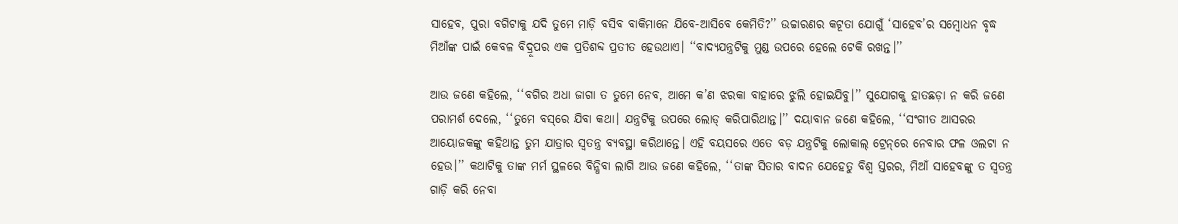ସାହେବ, ପୁରା ବଗିଟାକୁ ଯଦି ତୁମେ ମାଡ଼ି ବସିବ ବାକିମାନେ ଯିବେ-ଆସିବେ କେମିତି?’’ ଉଚ୍ଚାରଣର କଟୂତା ଯୋଗୁଁ ‘ସାହେବ’ର ସମ୍ବୋଧନ ବୃଦ୍ଧ ମିଆଁଙ୍କ ପାଇଁ କେବଳ ବିଦ୍ରୂପର ଏକ ପ୍ରତିଶବ୍ଦ ପ୍ରତୀତ ହେଉଥାଏ। ‘‘ବାଦ୍ୟଯନ୍ତ୍ରଟିକୁ ମୁଣ୍ଡ ଉପରେ ହେଲେ ଟେକି ରଖନ୍ତ।’’

ଆଉ ଜଣେ କହିଲେ, ‘‘ବଗିର ଅଧା ଜାଗା ତ ତୁମେ ନେବ, ଆମେ କ’ଣ ଝରକା ବାହାରେ ଝୁଲି ହୋଇଯିବୁ।’’ ସୁଯୋଗକୁ ହାତଛଡ଼ା ନ କରି ଜଣେ ପରାମର୍ଶ ଦେଲେ, ‘‘ତୁମେ ବସ୍‌ରେ ଯିବା କଥା। ଯନ୍ତ୍ରଟିକୁ ଉପରେ ଲୋଡ୍‌ କରିପାରିଥାନ୍ତ।’’ ଦୟା‌ବାନ ଜଣେ କହିଲେ, ‘‘ସଂଗୀତ ଆସରର ଆୟୋଜକଙ୍କୁ କହିଥାନ୍ତ ତୁମ ଯାତ୍ରାର ସ୍ବତନ୍ତ୍ର ବ୍ୟବସ୍ଥା କରିଥାନ୍ତେ। ଏହି ବୟସରେ ଏତେ ବଡ଼ ଯନ୍ତ୍ରଟିକୁ ଲୋକାଲ୍‌ ଟ୍ରେନ୍‌ରେ ନେବାର ଫଳ ଓଲଟା ନ ହେଉ।’’ କଥାଟିକୁ ତାଙ୍କ ମର୍ମ ସ୍ଥଳରେ ବିନ୍ଧିବା ଲାଗି ଆଉ ଜଣେ କହିଲେ, ‘‘ତାଙ୍କ ସିତାର ବାଦନ ଯେହେତୁ ବିଶ୍ବ ସ୍ତରର, ମିଆଁ ସାହେବଙ୍କୁ ତ ସ୍ବତନ୍ତ୍ର ଗାଡ଼ି କରି ନେବା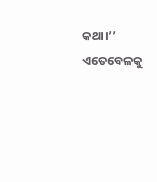କଥା।’’ ଏତେବେଳକୁ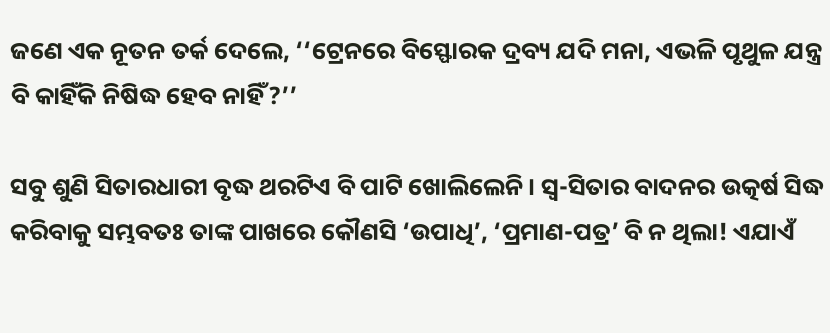ଜଣେ ଏକ ନୂତନ ତର୍କ ଦେଲେ, ‘‘ଟ୍ରେନରେ ବିସ୍ଫୋରକ ଦ୍ରବ୍ୟ ଯଦି ମନା, ଏଭଳି ପୃଥୁଳ ଯନ୍ତ୍ର ବି କାହିଁକି ନିଷିଦ୍ଧ ହେବ ନାହିଁ?’’

ସବୁ ଶୁଣି ସିତାରଧାରୀ ବୃଦ୍ଧ ଥରଟିଏ ବି ପାଟି ଖୋଲିଲେନି। ସ୍ବ-ସିତାର ବାଦନର ଉତ୍କର୍ଷ ସିଦ୍ଧ କରିବାକୁ ସମ୍ଭବତଃ ତାଙ୍କ ପାଖରେ କୌଣସି ‘ଉପାଧି’, ‘ପ୍ରମାଣ-ପତ୍ର’ ବି ନ ଥିଲା! ଏଯାଏଁ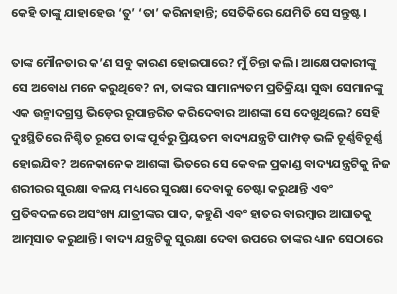କେହି ତାଙ୍କୁ ଯାହାହେଉ ‘ତୁ’ ‘ତା’ କରିନାହାନ୍ତି; ସେତିକିରେ ଯେମିତି ସେ ସନ୍ତୁଷ୍ଟ।

ତାଙ୍କ ମୌନତାର କ’ଣ ସବୁ କାରଣ ହୋଇପାରେ? ମୁଁ ଚିନ୍ତା କଲି। ଆକ୍ଷେପକାରୀଙ୍କୁ ସେ ଅବୋଧ ମନେ କରୁଥିବେ? ନା, ତାଙ୍କର ସାମାନ୍ୟତମ ପ୍ରତିକ୍ରିୟା ସୁଦ୍ଧା ସେମାନଙ୍କୁ ଏକ ଉନ୍ମାଦଗ୍ରସ୍ତ ଭିଡ଼‌େର ରୂପାନ୍ତରିତ ‌କରିଦେବାର ଆଶଙ୍କା ସେ ଦେଖୁଥିଲେ? ସେହି ଦୁଃସ୍ଥିତିରେ ନିଶ୍ଚିତ ରୂପେ ତାଙ୍କ ପୂର୍ବରୁ ପ୍ରିୟତମ ବାଦ୍ୟଯନ୍ତ୍ରଟି ପାମ୍ପଡ଼ ଭଳି ଚୂର୍ଣ୍ଣବିଚୂର୍ଣ୍ଣ ହୋଇଯିବ? ଅନେକାନେକ ଆଶଙ୍କା ଭିତରେ ସେ କେବଳ ପ୍ରକାଣ୍ଡ ବାଦ୍ୟଯନ୍ତ୍ରଟିକୁ ନିଜ ଶରୀରର ସୁରକ୍ଷା ବଳୟ ମଧ୍ୟରେ ସୁରକ୍ଷା ଦେବାକୁ ଚେଷ୍ଟା କରୁଥାନ୍ତି ଏବଂ ପ୍ରତିବଦଳରେ ଅସଂଖ୍ୟ ଯାତ୍ରୀଙ୍କର ପାଦ, କହୁଣି ଏବଂ ହାତର ବାରମ୍ବାର ଆଘାତକୁ ଆତ୍ମସାତ କରୁଥାନ୍ତି। ବାଦ୍ୟ ଯନ୍ତ୍ରଟିକୁ ସୁରକ୍ଷା ଦେବା ଉପରେ ତାଙ୍କର ଧ୍ୟାନ ସେଠାରେ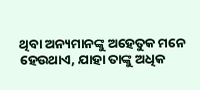ଥିବା ଅନ୍ୟମାନଙ୍କୁ ଅହେତୁକ ମନେ ହେଉଥାଏ, ଯାହା ତାଙ୍କୁ ଅଧିକ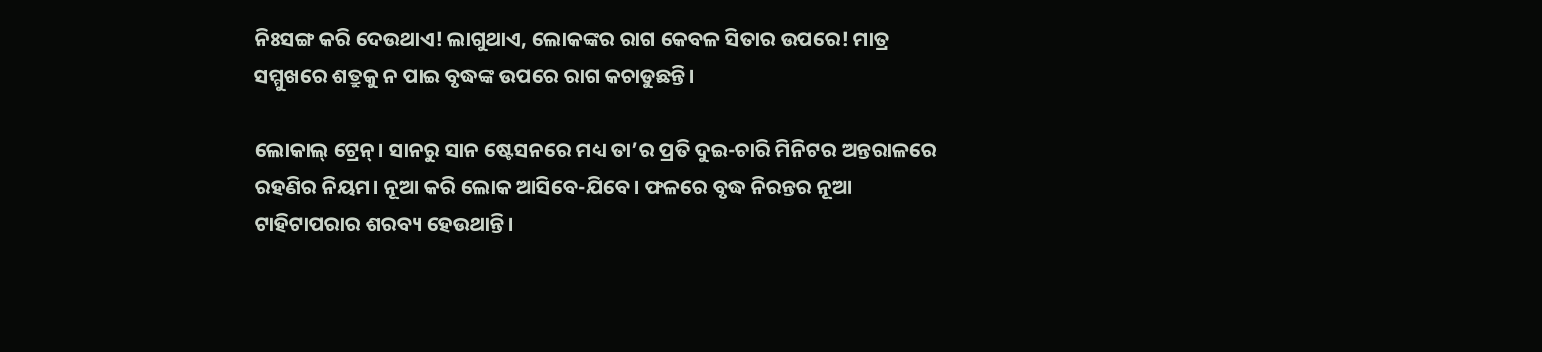ନିଃସଙ୍ଗ କରି ଦେଉଥାଏ! ଲାଗୁଥାଏ, ଲୋକଙ୍କର ରାଗ କେବଳ ସିତାର ଉପରେ! ମାତ୍ର ସମ୍ମୁଖରେ ଶତ୍ରୁକୁ ନ ପାଇ ବୃଦ୍ଧଙ୍କ ଉପରେ ରାଗ କଚାଡୁଛନ୍ତି।

ଲୋକାଲ୍‌ ଟ୍ରେନ୍‌। ସାନରୁ ସାନ ଷ୍ଟେସନରେ ମଧ୍ୟ ତା’ର ପ୍ରତି ଦୁଇ-ଚାରି ମିନିଟର ଅନ୍ତରାଳରେ ରହଣିର ନିୟମ। ନୂଆ କରି ଲୋକ ଆସିବେ-ଯ‌ିବେ। ଫଳରେ ବୃଦ୍ଧ ନିରନ୍ତର ନୂଆ ଟାହିଟାପରାର ଶରବ୍ୟ ହେଉଥାନ୍ତି।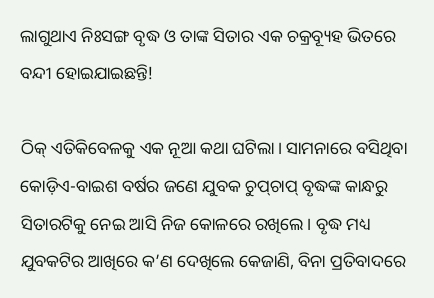ଲାଗୁଥାଏ ନିଃସଙ୍ଗ ବୃଦ୍ଧ ଓ ତାଙ୍କ ସିତାର ଏକ ଚକ୍ରବ୍ୟୂହ ଭିତରେ ବନ୍ଦୀ ହୋଇଯାଇଛନ୍ତି!

ଠିକ୍‌ ଏତିକିବେଳକୁ ଏକ ନୂଆ କଥା ଘଟିଲା। ସାମନାରେ ବସିଥିବା କୋଡ଼ିଏ-ବାଇଶ ବର୍ଷର ଜଣେ ଯୁବକ ଚୁପ୍‌ଚାପ୍‌ ବୃଦ୍ଧଙ୍କ କାନ୍ଧରୁ ସିତାରଟିକୁ ନେଇ ଆସି ନିଜ କୋଳରେ ରଖିଲେ। ବୃଦ୍ଧ ମଧ୍ୟ ଯୁବକଟିର ଆଖିରେ କ’ଣ ଦେଖିଲେ କେଜାଣି, ବିନା ପ୍ରତିବାଦରେ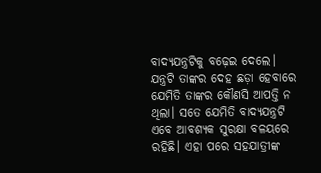ବାଦ୍ୟଯନ୍ତ୍ରଟିକୁ ବଢ଼େଇ ଦେଲେ। ଯନ୍ତ୍ରଟି ତାଙ୍କର ଦେହ ଛଡ଼ା ହେବାରେ ଯେମିତି ତାଙ୍କର କୌଣସି ଆପତ୍ତି ନ ଥିଲା। ସତେ ଯେମିତି ବାଦ୍ୟଯନ୍ତ୍ରଟି ଏବେ ଆବଶ୍ୟକ ସୁରକ୍ଷା ବଳୟରେ ରହିଛି। ଏହା ପରେ ସହଯାତ୍ରୀଙ୍କ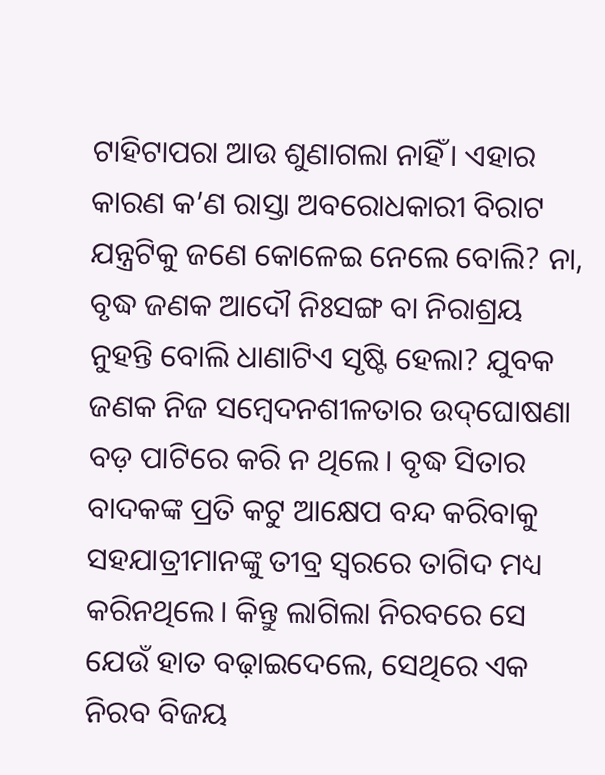ଟାହିଟାପରା ଆଉ ଶୁଣାଗଲା ନାହିଁ। ଏହାର କାରଣ କ’ଣ ରାସ୍ତା ଅବରୋଧକାରୀ ବିରାଟ ଯନ୍ତ୍ରଟିକୁ ଜଣେ କୋଳେଇ ନେଲେ ବୋଲି? ନା, ବୃଦ୍ଧ ଜଣକ ଆଦୌ ନିଃସଙ୍ଗ ବା ନିରାଶ୍ରୟ ନୁହନ୍ତି ବୋଲି ଧାଣାଟିଏ ସୃଷ୍ଟି ହେଲା? ଯୁବକ ଜଣକ ନିଜ ସମ୍ବେଦନଶୀଳତାର ଉଦ୍‌ଘୋଷଣା ବଡ଼ ପାଟିରେ କରି ନ ଥିଲେ। ବୃଦ୍ଧ ସିତାର ବାଦକଙ୍କ ପ୍ରତି କଟୁ ଆକ୍ଷେପ ବନ୍ଦ କରିବାକୁ ସହଯାତ୍ରୀମାନଙ୍କୁ ତୀବ୍ର ସ୍ବରରେ ତାଗିଦ ମଧ୍ୟ କରିନଥିଲେ। କିନ୍ତୁ ଲାଗିଲା ନିରବରେ ସେ ଯେଉଁ ହାତ ବଢ଼ାଇଦେଲେ, ସେଥିରେ ଏକ ନିରବ ବିଜୟ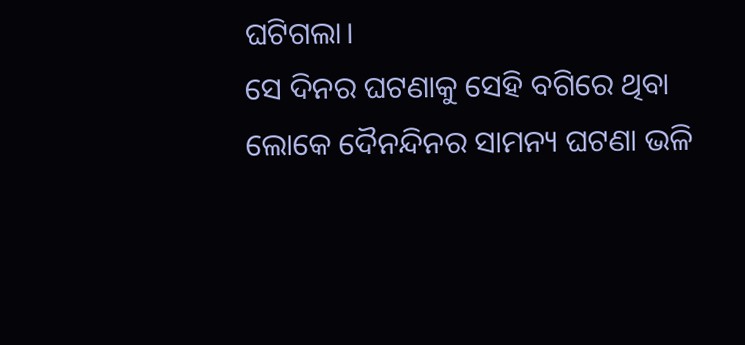ଘଟିଗଲା।
ସେ ଦିନର ଘଟଣାକୁ ସେହି ବଗିରେ ଥିବା ଲୋକେ ଦୈନନ୍ଦିନର ସାମନ୍ୟ ଘଟଣା ଭଳି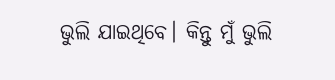ଭୁଲି ଯାଇଥିବେ। କିନ୍ତୁ ମୁଁ ଭୁଲି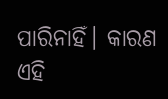ପାରିନାହିଁ। କାରଣ ଏହି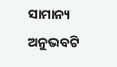ସାମାନ୍ୟ ଅନୁଭବଟି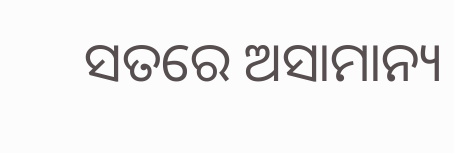ସତରେ ଅସାମାନ୍ୟ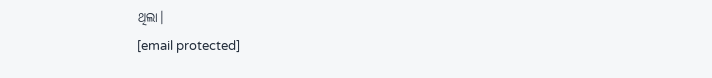ଥିଲା।
[email protected]